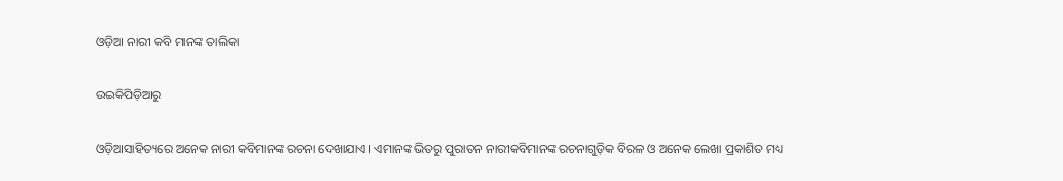ଓଡ଼ିଆ ନାରୀ କବି ମାନଙ୍କ ତାଲିକା

ଉଇକିପିଡ଼ିଆ‌ରୁ

ଓଡ଼ିଆସାହିତ୍ୟରେ ଅନେକ ନାରୀ କବିମାନଙ୍କ ରଚନା ଦେଖାଯାଏ । ଏମାନଙ୍କ ଭିତରୁ ପୁରାତନ ନାରୀକବିମାନଙ୍କ ରଚନାଗୁଡ଼ିକ ବିରଳ ଓ ଅନେକ ଲେଖା ପ୍ରକାଶିତ ମଧ୍ୟ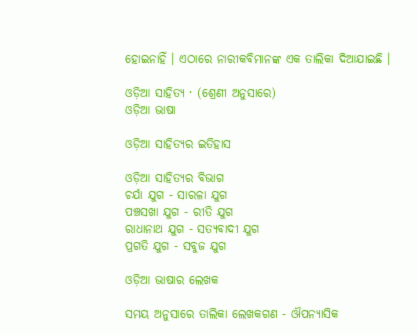ହୋଇନାହିଁ । ଏଠାରେ ନାରୀକବିମାନଙ୍କ ଏକ ତାଲିକା ଦିଆଯାଇଛି ।

ଓଡ଼ିଆ ସାହିତ୍ୟ · (ଶ୍ରେଣୀ ଅନୁସାରେ)
ଓଡ଼ିଆ ଭାଷା

ଓଡ଼ିଆ ସାହିତ୍ୟର ଇତିହାସ

ଓଡ଼ିଆ ସାହିତ୍ୟର ବିଭାଗ
ଚର୍ଯା ଯୁଗ - ସାରଳା ଯୁଗ
ପଞ୍ଚସଖା ଯୁଗ - ରୀତି ଯୁଗ
ରାଧାନାଥ ଯୁଗ - ସତ୍ୟବାଦୀ ଯୁଗ
ପ୍ରଗତି ଯୁଗ - ସବୁଜ ଯୁଗ

ଓଡ଼ିଆ ଭାଷାର ଲେଖକ

ସମୟ ଅନୁସାରେ ତାଲିକା ଲେଖକଗଣ - ଔପନ୍ୟାସିକ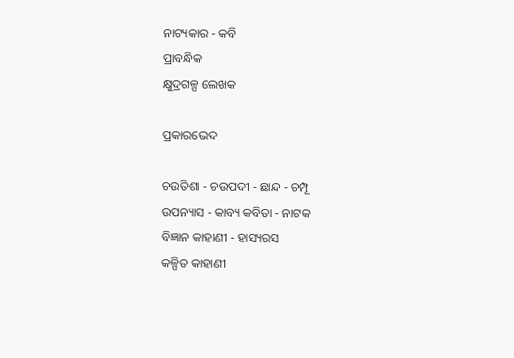ନାଟ୍ୟକାର - କବି
ପ୍ରାବନ୍ଧିକ
କ୍ଷୁଦ୍ରଗଳ୍ପ ଲେଖକ

ପ୍ରକାରଭେଦ

ଚଉତିଶା - ଚଉପଦୀ - ଛାନ୍ଦ - ଚମ୍ପୂ
ଉପନ୍ୟାସ - କାବ୍ୟ କବିତା - ନାଟକ
ବିଜ୍ଞାନ କାହାଣୀ - ହାସ୍ୟରସ
କଳ୍ପିତ କାହାଣୀ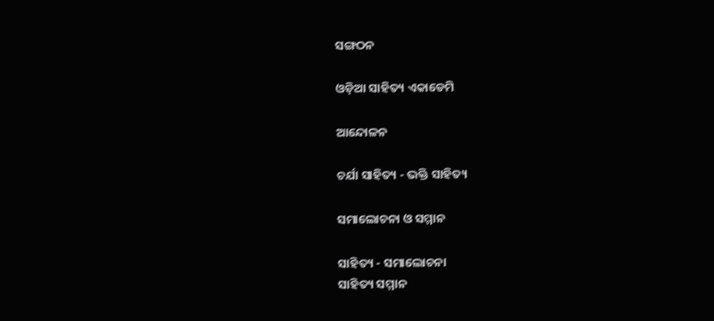ସଙ୍ଗଠନ

ଓଡ଼ିଆ ସାହିତ୍ୟ ଏକାଡେମି

ଆନ୍ଦୋଳନ

ଚର୍ଯା ସାହିତ୍ୟ - ଭକ୍ତି ସାହିତ୍ୟ

ସମାଲୋଚନା ଓ ସମ୍ମାନ

ସାହିତ୍ୟ - ସମାଲୋଚନା
ସାହିତ୍ୟ ସମ୍ମାନ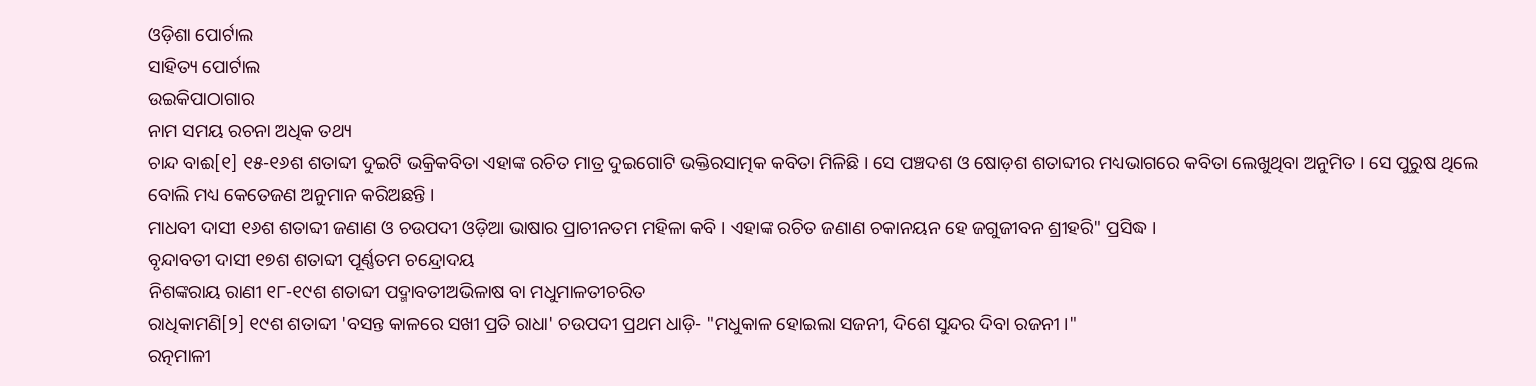ଓଡ଼ିଶା ପୋର୍ଟାଲ
ସାହିତ୍ୟ ପୋର୍ଟାଲ
ଉଇକିପାଠାଗାର
ନାମ ସମୟ ରଚନା ଅଧିକ ତଥ୍ୟ
ଚାନ୍ଦ ବାଈ[୧] ୧୫-୧୬ଶ ଶତାବ୍ଦୀ ଦୁଇଟି ଭକ୍ରିକବିତା ଏହାଙ୍କ ରଚିତ ମାତ୍ର ଦୁଇଗୋଟି ଭକ୍ତିରସାତ୍ମକ କବିତା ମିଳିଛି । ସେ ପଞ୍ଚଦଶ ଓ ଷୋଡ଼ଶ ଶତାବ୍ଦୀର ମଧ୍ୟଭାଗରେ କବିତା ଲେଖୁଥିବା ଅନୁମିତ । ସେ ପୁରୁଷ ଥିଲେ ବୋଲି ମଧ୍ୟ କେତେଜଣ ଅନୁମାନ କରିଅଛନ୍ତି ।
ମାଧବୀ ଦାସୀ ୧୬ଶ ଶତାବ୍ଦୀ ଜଣାଣ ଓ ଚଉପଦୀ ଓଡ଼ିଆ ଭାଷାର ପ୍ରାଚୀନତମ ମହିଳା କବି । ଏହାଙ୍କ ରଚିତ ଜଣାଣ ଚକାନୟନ ହେ ଜଗୁଜୀବନ ଶ୍ରୀହରି" ପ୍ରସିଦ୍ଧ ।
ବୃନ୍ଦାବତୀ ଦାସୀ ୧୭ଶ ଶତାବ୍ଦୀ ପୂର୍ଣ୍ଣତମ ଚନ୍ଦ୍ରୋଦୟ
ନିଶଙ୍କରାୟ ରାଣୀ ୧୮-୧୯ଶ ଶତାବ୍ଦୀ ପଦ୍ମାବତୀଅଭିଳାଷ ବା ମଧୁମାଳତୀଚରିତ
ରାଧିକାମଣି[୨] ୧୯ଶ ଶତାବ୍ଦୀ 'ବସନ୍ତ କାଳରେ ସଖୀ ପ୍ରତି ରାଧା' ଚଉପଦୀ ପ୍ରଥମ ଧାଡ଼ି- "ମଧୁକାଳ ହୋଇଲା ସଜନୀ, ଦିଶେ ସୁନ୍ଦର ଦିବା ରଜନୀ ।"
ରତ୍ନମାଳୀ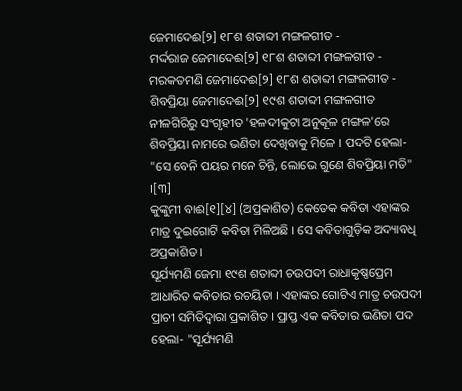ଜେମାଦେଈ[୨] ୧୮ଶ ଶତାବ୍ଦୀ ମଙ୍ଗଳଗୀତ -
ମର୍ଦ୍ଦରାଜ ଜେମାଦେଈ[୨] ୧୮ଶ ଶତାବ୍ଦୀ ମଙ୍ଗଳଗୀତ -
ମରକତମଣି ଜେମାଦେଈ[୨] ୧୮ଶ ଶତାବ୍ଦୀ ମଙ୍ଗଳଗୀତ -
ଶିବପ୍ରିୟା ଜେମାଦେଈ[୨] ୧୯ଶ ଶତାବ୍ଦୀ ମଙ୍ଗଳଗୀତ ନୀଳଗିରିରୁ ସଂଗୃହୀତ 'ହଳଦୀକୁଟା ଅନୁକୂଳ ମଙ୍ଗଳ'ରେ ଶିବପ୍ରିୟା ନାମରେ ଭଣିତା ଦେଖିବାକୁ ମିଳେ । ପଦଟି ହେଲା- "ସେ ବେନି ପୟର ମନେ ଚିନ୍ତି, ଲୋଭେ ଗୁଣେ ଶିବପ୍ରିୟା ମତି" ।[୩]
କୁଙ୍କୁମୀ ବାଈ[୧][୪] (ଅପ୍ରକାଶିତ) କେତେକ କବିତା ଏହାଙ୍କର ମାତ୍ର ଦୁଇଗୋଟି କବିତା ମିଳିଅଛି । ସେ କବିତାଗୁଡ଼ିକ ଅଦ୍ୟାବଧି ଅପ୍ରକାଶିତ ।
ସୂର୍ଯ୍ୟମଣି ଜେମା ୧୯ଶ ଶତାବ୍ଦୀ ଚଉପଦୀ ରାଧାକୃଷ୍ଣପ୍ରେମ ଆଧାରିତ କବିତାର ରଚୟିତା । ଏହାଙ୍କର ଗୋଟିଏ ମାତ୍ର ଚଉପଦୀ ପ୍ରାଚୀ ସମିତିଦ୍ୱାରା ପ୍ରକାଶିତ । ପ୍ରାପ୍ତ ଏକ କବିତାର ଭଣିତା ପଦ ହେଲା- "ସୂର୍ଯ୍ୟମଣି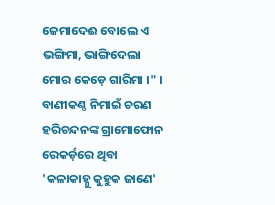ଜେମାଦେଈ ବୋଲେ ଏ ଭଙ୍ଗିମା, ଭାଙ୍ଗିଦେଲା ମୋର କେଡ଼େ ଗାରିମା ।" । ବାଣୀକଣ୍ଠ ନିମାଇଁ ଚରଣ ହରିଚନ୍ଦନଙ୍କ ଗ୍ରାମୋଫୋନ ରେକର୍ଡ଼ରେ ଥିବା 'କଳାକାହ୍ନୁ କୁହୁକ ଜାଣେ'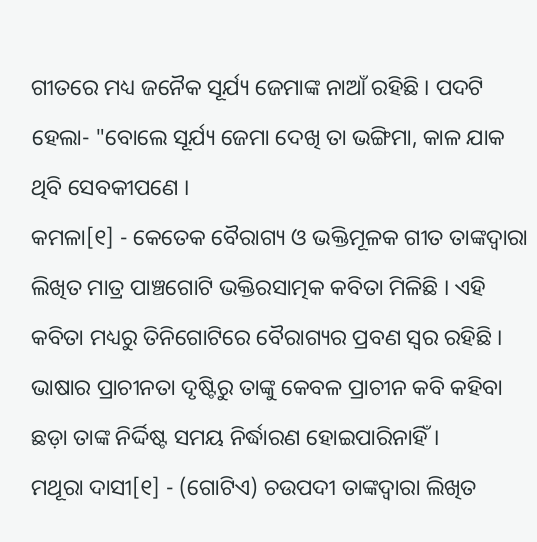ଗୀତରେ ମଧ୍ୟ ଜନୈକ ସୂର୍ଯ୍ୟ ଜେମାଙ୍କ ନାଆଁ ରହିଛି । ପଦଟି ହେଲା- "ବୋଲେ ସୂର୍ଯ୍ୟ ଜେମା ଦେଖି ତା ଭଙ୍ଗିମା, କାଳ ଯାକ ଥିବି ସେବକୀପଣେ ।
କମଳା[୧] - କେତେକ ବୈରାଗ୍ୟ ଓ ଭକ୍ତିମୂଳକ ଗୀତ ତାଙ୍କଦ୍ୱାରା ଲିଖିତ ମାତ୍ର ପାଞ୍ଚଗୋଟି ଭକ୍ତିରସାତ୍ମକ କବିତା ମିଳିଛି । ଏହି କବିତା ମଧ୍ୟରୁ ତିନିଗୋଟିରେ ବୈରାଗ୍ୟର ପ୍ରବଣ ସ୍ୱର ରହିଛି । ଭାଷାର ପ୍ରାଚୀନତା ଦୃଷ୍ଟିରୁ ତାଙ୍କୁ କେବଳ ପ୍ରାଚୀନ କବି କହିବା ଛଡ଼ା ତାଙ୍କ ନିର୍ଦ୍ଦିଷ୍ଟ ସମୟ ନିର୍ଦ୍ଧାରଣ ହୋଇପାରିନାହିଁ ।
ମଥୂରା ଦାସୀ[୧] - (ଗୋଟିଏ) ଚଉପଦୀ ତାଙ୍କଦ୍ୱାରା ଲିଖିତ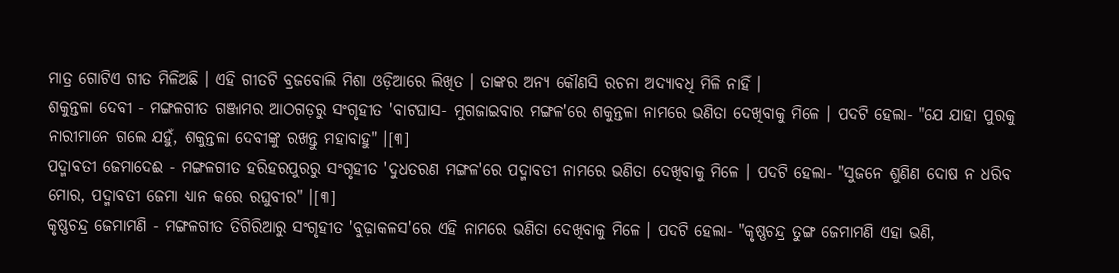ମାତ୍ର ଗୋଟିଏ ଗୀତ ମିଳିଅଛି । ଏହି ଗୀତଟି ବ୍ରଜବୋଲି ମିଶା ଓଡ଼ିଆରେ ଲିଖିତ । ତାଙ୍କର ଅନ୍ୟ କୌଣସି ରଚନା ଅଦ୍ୟାବଧି ମିଳି ନାହିଁ ।
ଶକୁନ୍ତଳା ଦେବୀ - ମଙ୍ଗଳଗୀତ ଗଞ୍ଜାମର ଆଠଗଡ଼ରୁ ସଂଗୃହୀତ 'ବାଟଘାସ- ମୁଗଜାଇବାର ମଙ୍ଗଳ'ରେ ଶକୁନ୍ତଳା ନାମରେ ଭଣିତା ଦେଖିବାକୁ ମିଳେ । ପଦଟି ହେଲା- "ଯେ ଯାହା ପୁରକୁ ନାରୀମାନେ ଗଲେ ଯହୁଁ, ଶକୁନ୍ତଳା ଦେବୀଙ୍କୁ ରଖନ୍ତୁ ମହାବାହୁ" ।[୩]
ପଦ୍ମାବତୀ ଜେମାଦେଈ - ମଙ୍ଗଳଗୀତ ହରିହରପୁରରୁ ସଂଗୃହୀତ 'ଦୁଧତରଣ ମଙ୍ଗଳ'ରେ ପଦ୍ମାବତୀ ନାମରେ ଭଣିତା ଦେଖିବାକୁ ମିଳେ । ପଦଟି ହେଲା- "ସୁଜନେ ଶୁଣିଣ ଦୋଷ ନ ଧରିବ ମୋର, ପଦ୍ମାବତୀ ଜେମା ଧ୍ୟାନ କରେ ରଘୁବୀର" ।[୩]
କୃଷ୍ଣଚନ୍ଦ୍ର ଜେମାମଣି - ମଙ୍ଗଳଗୀତ ତିଗିରିଆରୁ ସଂଗୃହୀତ 'ବୁଢ଼ାକଳସ'ରେ ଏହି ନାମରେ ଭଣିତା ଦେଖିବାକୁ ମିଳେ । ପଦଟି ହେଲା- "କୃଷ୍ଣଚନ୍ଦ୍ର ତୁଙ୍ଗ ଜେମାମଣି ଏହା ଭଣି,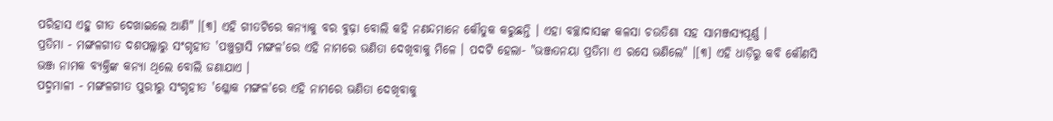ପରିହାସ ଏହୁ ଗୀତ ଦେଖାଇଲେ ଆଣି" ।[୩] ଏହି ଗୀତଟିରେ କନ୍ୟାକୁ ବର ବୁଢ଼ା ବୋଲି କହି ନଣନ୍ଦମାନେ କୌତୁକ କରୁଛନ୍ତି । ଏହା ବଚ୍ଛାଦାସଙ୍କ କଳସା ଚଉତିଶା ସହ ସାମଞ୍ଜସ୍ୟପୂର୍ଣ୍ଣ ।
ପ୍ରତିମା - ମଙ୍ଗଳଗୀତ ଦଶପଲ୍ଲାରୁ ସଂଗୃହୀତ 'ପଞ୍ଚୁଗ୍ରାସି ମଙ୍ଗଳ'ରେ ଏହି ନାମରେ ଭଣିତା ଦେଖିବାକୁ ମିଳେ । ପଦଟି ହେଲା- "ଭଞ୍ଜତନୟା ପ୍ରତିମା ଏ ରସେ ଭଣିଲେ" ।[୩] ଏହି ଧାଡ଼ିରୁ କବି କୌଣସି ଭଞ୍ଜ ନାମକ ବ୍ୟକ୍ତିଙ୍କ କନ୍ୟା ଥିଲେ ବୋଲି ଜଣାଯାଏ ।
ପଦ୍ମମାଳୀ - ମଙ୍ଗଳଗୀତ ପୁରୀରୁ ସଂଗୃହୀତ 'ଶ୍ଳୋକ ମଙ୍ଗଳ'ରେ ଏହି ନାମରେ ଭଣିତା ଦେଖିବାକୁ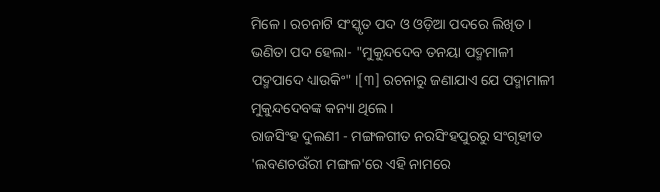ମିଳେ । ରଚନାଟି ସଂସ୍କୃତ ପଦ ଓ ଓଡ଼ିଆ ପଦରେ ଲିଖିତ । ଭଣିତା ପଦ ହେଲା- "ମୁକୁନ୍ଦଦେବ ତନୟା ପଦ୍ମମାଳୀ ପଦ୍ମପାଦେ ଧ୍ୟାଉକିଂ" ।[୩] ରଚନାରୁ ଜଣାଯାଏ ଯେ ପଦ୍ମାମାଳୀ ମୁକୁନ୍ଦଦେବଙ୍କ କନ୍ୟା ଥିଲେ ।
ରାଜସିଂହ ଦୁଲଣୀ - ମଙ୍ଗଳଗୀତ ନରସିଂହପୁରରୁ ସଂଗୃହୀତ 'ଲବଣଚଉଁରୀ ମଙ୍ଗଳ'ରେ ଏହି ନାମରେ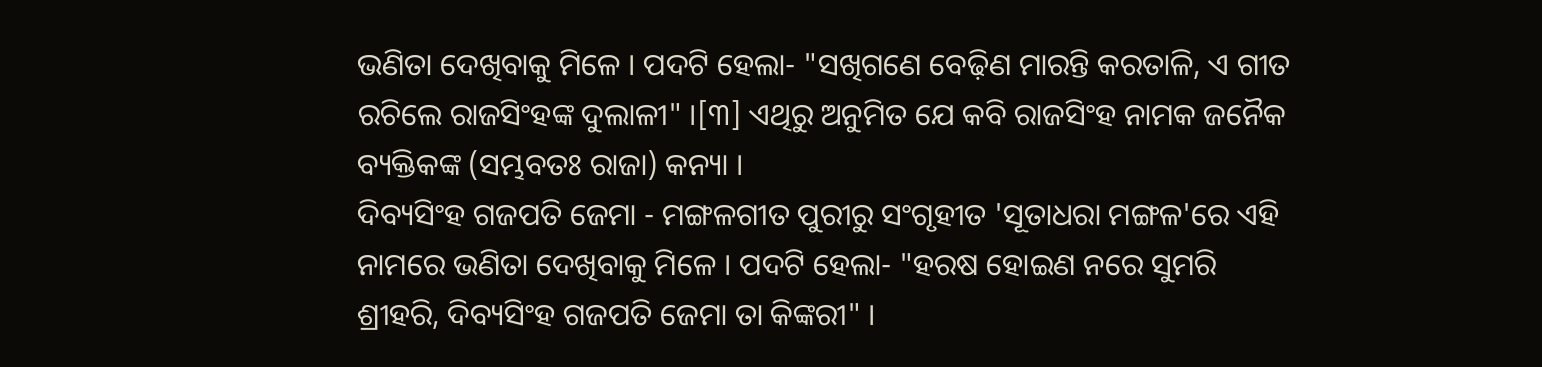ଭଣିତା ଦେଖିବାକୁ ମିଳେ । ପଦଟି ହେଲା- "ସଖିଗଣେ ବେଢ଼ିଣ ମାରନ୍ତି କରତାଳି, ଏ ଗୀତ ରଚିଲେ ରାଜସିଂହଙ୍କ ଦୁଲାଳୀ" ।[୩] ଏଥିରୁ ଅନୁମିତ ଯେ କବି ରାଜସିଂହ ନାମକ ଜନୈକ ବ୍ୟକ୍ତିକଙ୍କ (ସମ୍ଭବତଃ ରାଜା) କନ୍ୟା ।
ଦିବ୍ୟସିଂହ ଗଜପତି ଜେମା - ମଙ୍ଗଳଗୀତ ପୁରୀରୁ ସଂଗୃହୀତ 'ସୂତାଧରା ମଙ୍ଗଳ'ରେ ଏହି ନାମରେ ଭଣିତା ଦେଖିବାକୁ ମିଳେ । ପଦଟି ହେଲା- "ହରଷ ହୋଇଣ ନରେ ସୁମରି ଶ୍ରୀହରି, ଦିବ୍ୟସିଂହ ଗଜପତି ଜେମା ତା କିଙ୍କରୀ" ।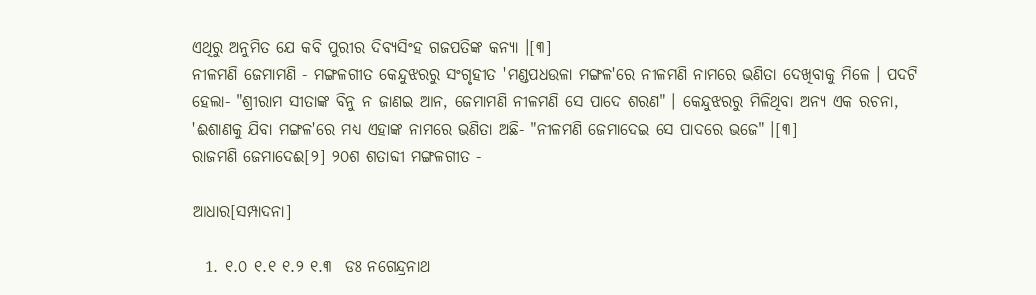ଏଥିରୁ ଅନୁମିତ ଯେ କବି ପୁରୀର ଦିବ୍ୟସିଂହ ଗଜପତିଙ୍କ କନ୍ୟା ।[୩]
ନୀଳମଣି ଜେମାମଣି - ମଙ୍ଗଳଗୀତ କେନ୍ଦୁଝରରୁ ସଂଗୃହୀତ 'ମଣ୍ଡପଧଉଳା ମଙ୍ଗଳ'ରେ ନୀଳମଣି ନାମରେ ଭଣିତା ଦେଖିବାକୁ ମିଳେ । ପଦଟି ହେଲା- "ଶ୍ରୀରାମ ସୀତାଙ୍କ ବିନୁ ନ ଜାଣଇ ଆନ, ଜେମାମଣି ନୀଳମଣି ସେ ପାଦେ ଶରଣ" । କେନ୍ଦୁଝରରୁ ମିଳିଥିବା ଅନ୍ୟ ଏକ ରଚନା, 'ଈଶାଣକୁ ଯିବା ମଙ୍ଗଳ'ରେ ମଧ୍ୟ ଏହାଙ୍କ ନାମରେ ଭଣିତା ଅଛି- "ନୀଳମଣି ଜେମାଦେଇ ସେ ପାଦରେ ଭଜେ" ।[୩]
ରାଜମଣି ଜେମାଦେଈ[୨] ୨୦ଶ ଶତାବ୍ଦୀ ମଙ୍ଗଳଗୀତ -

ଆଧାର[ସମ୍ପାଦନା]

  1. ୧.୦ ୧.୧ ୧.୨ ୧.୩  ଡଃ ନଗେନ୍ଦ୍ରନାଥ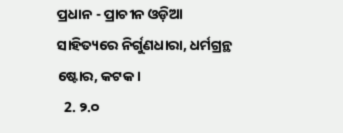ପ୍ରଧାନ - ପ୍ରାଚୀନ ଓଡ଼ିଆ ସାହିତ୍ୟରେ ନିର୍ଗୁଣଧାରା, ଧର୍ମଗ୍ରନ୍ଥ ଷ୍ଟୋର, କଟକ ।
  2. ୨.୦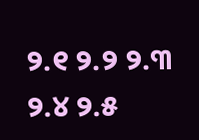୨.୧ ୨.୨ ୨.୩ ୨.୪ ୨.୫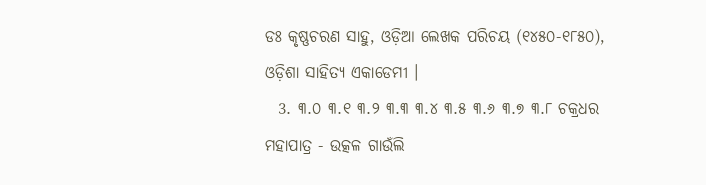ଡଃ କୃଷ୍ଣଚରଣ ସାହୁ, ଓଡ଼ିଆ ଲେଖକ ପରିଚୟ (୧୪୫୦-୧୮୫୦), ଓଡ଼ିଶା ସାହିତ୍ୟ ଏକାଡେମୀ ।
  3. ୩.୦ ୩.୧ ୩.୨ ୩.୩ ୩.୪ ୩.୫ ୩.୬ ୩.୭ ୩.୮ ଚକ୍ରଧର ମହାପାତ୍ର - ଉତ୍କଳ ଗାଉଁଲି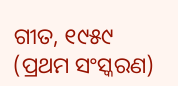ଗୀତ, ୧୯୫୯ (ପ୍ରଥମ ସଂସ୍କରଣ)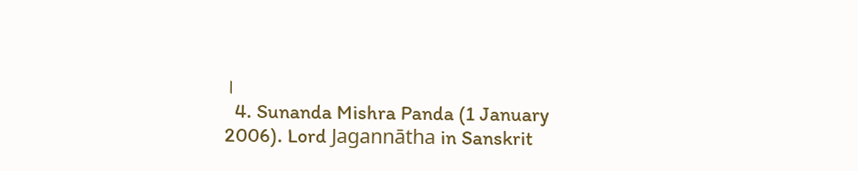।
  4. Sunanda Mishra Panda (1 January 2006). Lord Jagannātha in Sanskrit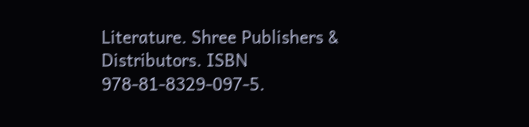Literature. Shree Publishers & Distributors. ISBN 978-81-8329-097-5.